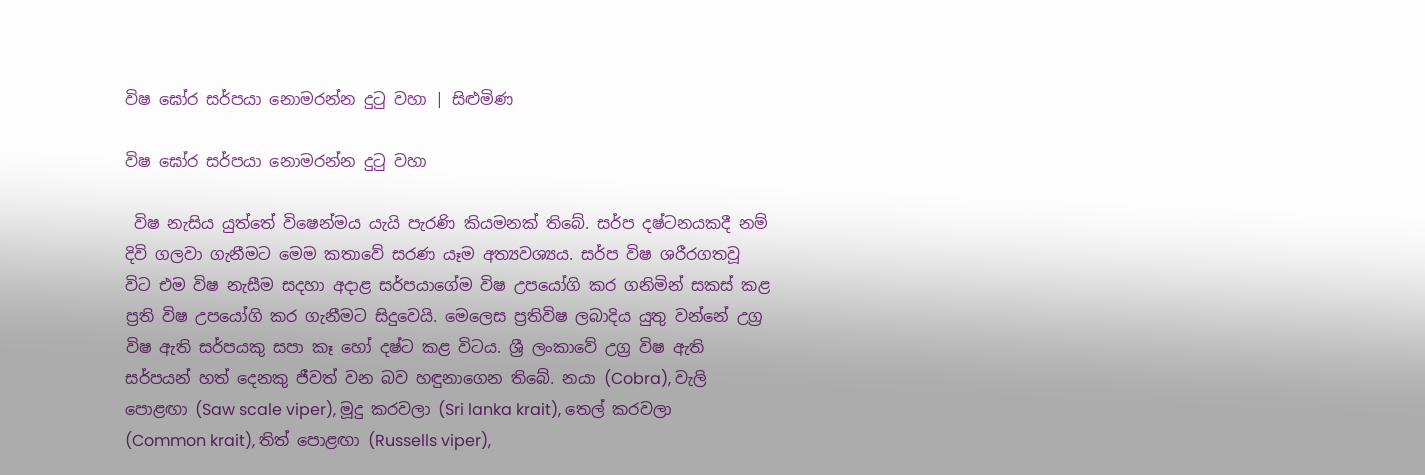විෂ ඝෝර සර්පයා නොමරන්න දුටු වහා | සිළුමිණ

විෂ ඝෝර සර්පයා නොමරන්න දුටු වහා

 විෂ නැසිය යුත්තේ විෂෙන්මය යැයි පැරණි කියමනක් තිබේ. සර්ප දෂ්ටනයකදී නම් දිවි ගලවා ගැනීමට මෙම කතාවේ සරණ යෑම අත්‍යවශ්‍යය. සර්ප විෂ ශරීරගතවූ විට එම විෂ නැසීම සදහා අදාළ සර්පයාගේම විෂ උපයෝගි කර ගනිමින් සකස් කළ ප්‍රති විෂ උපයෝගි කර ගැනීමට සිදුවෙයි. මෙලෙස ප්‍රතිවිෂ ලබාදිය යුතු වන්නේ උග්‍ර විෂ ඇති සර්පයකු සපා කෑ හෝ දෂ්ට කළ විටය. ශ්‍රී ලංකාවේ උග්‍ර විෂ ඇති සර්පයන් හත් දෙනකු ජීවත් වන බව හඳුනාගෙන තිබේ. නයා (Cobra), වැලි පොළඟා (Saw scale viper), මූදු කරවලා (Sri lanka krait), තෙල් කරවලා (Common krait), තිත් ‍පොළඟා (Russells viper),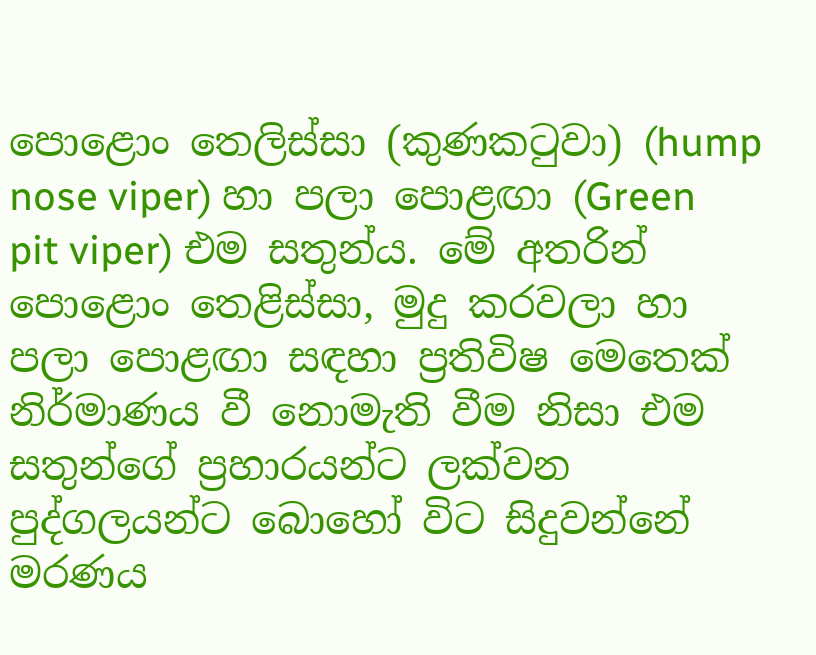පොළොං තෙලිස්සා (කුණකටුවා) (hump nose viper) හා පලා ‍පොළඟා (Green pit viper) එම සතුන්ය. මේ අතරින් පොළොං තෙළිස්සා, මුදු කරවලා හා පලා ‍පොළඟා සඳහා ප්‍රතිවිෂ මෙතෙක් නිර්මාණය වී නොමැති වීම නිසා එම සතුන්ගේ ප්‍රහාරයන්ට ලක්වන පුද්ගලයන්ට බොහෝ විට සිදුවන්නේ මරණය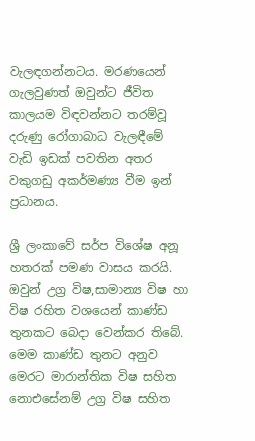වැලඳගන්නටය. මරණයෙන් ගැලවුණත් ඔවුන්ට ජීවිත කාලයම විඳවන්නට තරම්වූ දරුණු රෝගාබාධ වැලඳීමේ වැඩි ඉඩක් පවතින අතර වකුගඩු අකර්මණ්‍ය වීම ඉන් ප්‍රධානය.

ශ්‍රී ලංකාවේ සර්ප විශේෂ අනූ හතරක් පමණ වාසය කරයි. ඔවුන් උග්‍ර විෂ,සාමාන්‍ය විෂ හා විෂ රහිත වශයෙන් කාණ්ඩ තුනකට බෙදා වෙන්කර තිබේ. මෙම කාණ්ඩ තුනට අනුව මෙරට මාරාන්තික විෂ සහිත නොඑසේනම් උග්‍ර විෂ සහිත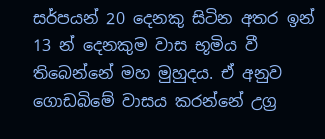සර්පයන් 20 දෙනකු සිටින අතර ඉන් 13 න් දෙනකුම වාස භූමිය වී තිබෙන්නේ මහ මුහුදය. ඒ අනුව ගොඩබිමේ වාසය කරන්නේ උග්‍ර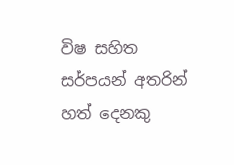විෂ සහිත සර්පයන් අතරින් හත් දෙනකු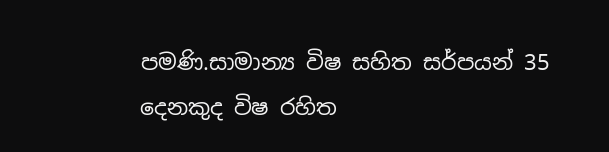පමණි.සාමාන්‍ය විෂ සහිත සර්පයන් 35 දෙනකුද විෂ රහිත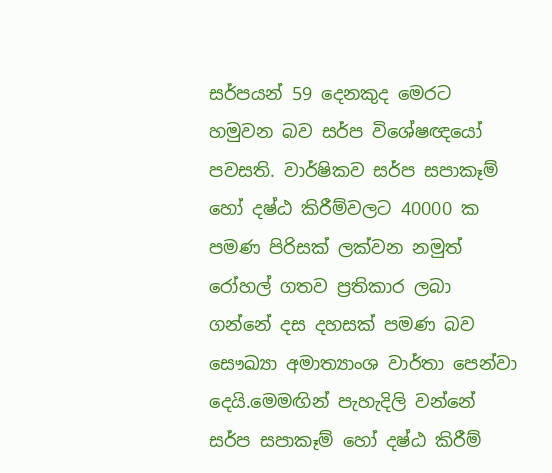සර්පයන් 59 දෙනකුද මෙරට හමුවන බව සර්ප විශේෂඥයෝ පවසති. වාර්ෂිකව සර්ප සපාකෑම් හෝ දෂ්ඨ කිරීම්වලට 40000 ක පමණ පිරිසක් ලක්වන නමුත් රෝහල් ගතව ප්‍රතිකාර ලබා ගන්නේ දස දහසක් පමණ බව සෞඛ්‍යා අමාත්‍යාංශ වාර්තා පෙන්වා දෙයි.මෙමඟින් පැහැදිලි වන්නේ සර්ප සපාකෑම් හෝ දෂ්ඨ කිරීම්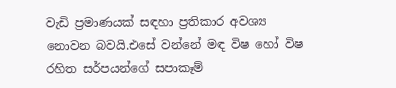වැඩි ප්‍රමාණයක් සඳහා ප්‍රතිකාර අවශ්‍ය නොවන බවයි.එසේ වන්නේ මඳ විෂ හෝ විෂ රහිත සර්පයන්ගේ සපාකෑම්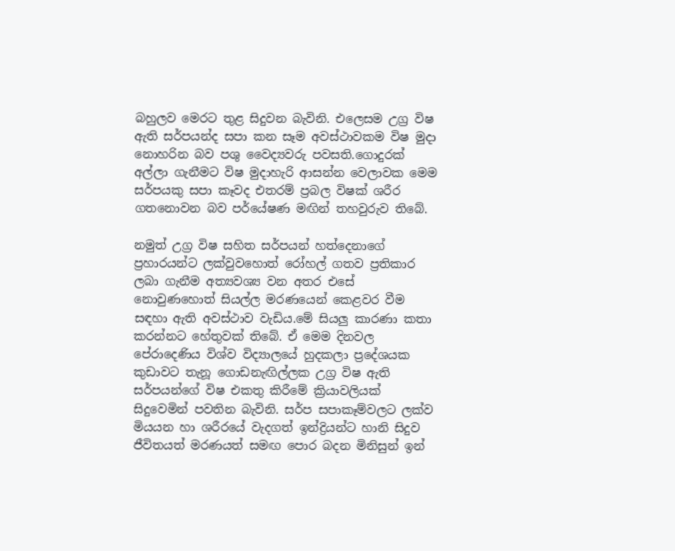බහුලව මෙරට තුළ සිදුවන බැවිනි. එලෙසම උග්‍ර විෂ ඇති සර්පයන්ද සපා කන සෑම අවස්ථාවකම විෂ මුදා නොහරින බව පශු වෛද්‍යවරු පවසති.ගොදුරක් අල්ලා ගැනීමට විෂ මුදාහැරි ආසන්න වෙලාවක මෙම සර්පයකු සපා කෑවද එතරම් ප්‍රබල විෂක් ශරීර ගතනොවන බව පර්යේෂණ මඟින් තහවුරුව තිබේ.

නමුත් උග්‍ර විෂ සහිත සර්පයන් හත්දෙනාගේ ප්‍රහාරයන්ට ලක්වුවහොත් රෝහල් ගතව ප්‍රතිකාර ලබා ගැනීම අත්‍යවශ්‍ය වන අතර එසේ නොවුණහොත් සියල්ල මරණයෙන් කෙළවර වීම සඳහා ඇති අවස්ථාව වැඩිය.මේ සියලු කාරණා කතා කරන්නට හේතුවක් තිබේ. ඒ මෙම දිනවල පේරාදෙණිය විශ්ව විද්‍යාලයේ හුදකලා ප්‍රදේශයක කුඩාවට තැනූ ගොඩනැඟිල්ලක උග්‍ර විෂ ඇති සර්පයන්ගේ විෂ එකතු කිරීමේ ක්‍රියාවලියක් සිදුවෙමින් පවතින බැවිනි. සර්ප සපාකෑම්වලට ලක්ව මියයන හා ශරීරයේ වැදගත් ඉන්ද්‍රියන්ට හානි සිදුව ජීවිතයත් මරණයත් සමඟ පොර බදන මිනිසුන් ඉන්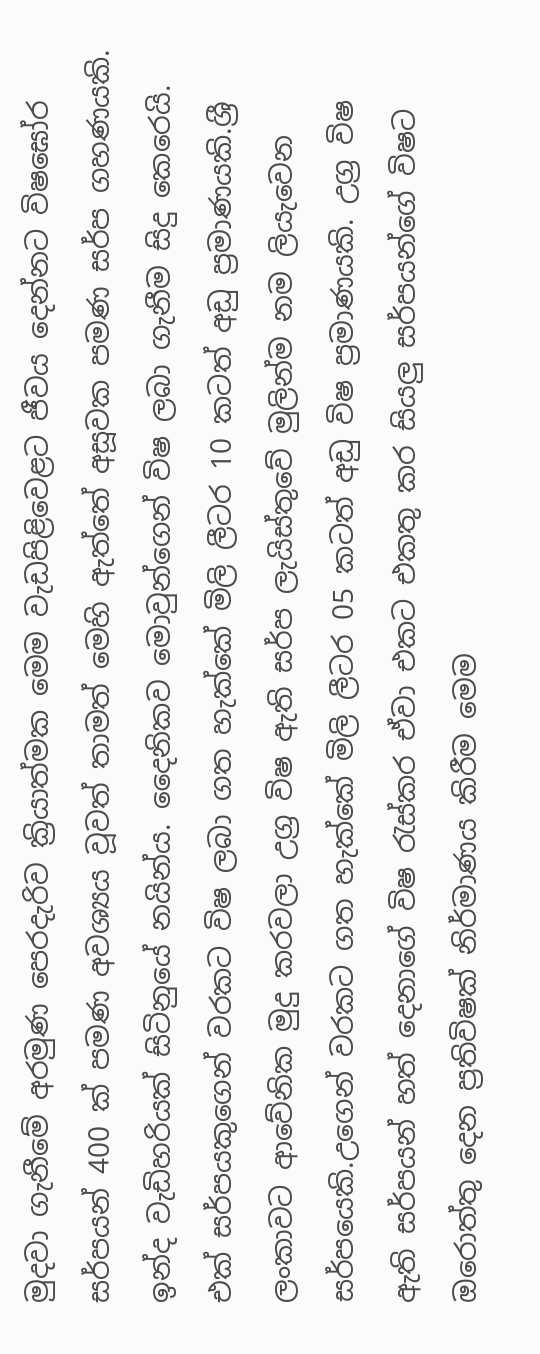මුදවා ගැනීමේ අරමුණ පෙරදැරිව ක්‍රියාත්මක මෙම වැඩපිළිවෙළට ජීවය දෙන්නට විෂඝෝර සර්පයන් 400 ක් පමණ අවශ්‍යය වූවත් තාමත් මෙහි ඇත්තේ අසූවක පමණ සර්ප ගහණයකි. ඉන්ද වැඩිහරියක් සිටිනුයේ නයින්ය. දෛනිකව මොවුන්ගෙන් විෂ ලබා ගැනීම සිදු කෙරෙයි. එක් සර්පයකුගෙන් වරකට විෂ ලබා ගත හැක්කේ මිලි ලීටර 10 කටත් අඩු ප්‍රමාණයකි.ශ්‍රී ලංකාවට ආවේනික මුදු කරවලා උග්‍ර විෂ ඇති සර්ප ලැයිස්තුවේ මුලින්ම නම ලියැවෙන සර්පයෙකි.උගෙන් වරකට ගත හැක්කේ මිලි ලීටර 05 ක‍ටත් අඩු විෂ ප්‍රමාණයකි. උග්‍ර විෂ ඇති සර්පයන් හත් දෙනාගේ විෂ රැස්කර ඒවා එකට එකතු කර සියලු සර්පයන්ගේ විෂට ඔරොත්තු දෙන ප්‍රතිවිෂක් නිර්මාණය කිරීම මෙම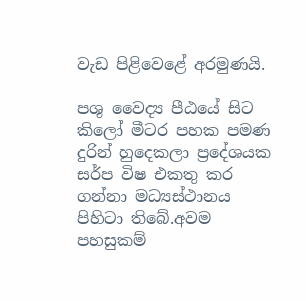වැඩ පිළිවෙළේ අරමුණයි.

පශු වෛද්‍ය පීඨයේ සිට කිලෝ මීටර පහක පමණ දුරින් හුදෙකලා ප්‍රදේශයක සර්ප විෂ එකතු කර ගන්නා මධ්‍යස්ථානය පිහිටා තිබේ.අවම පහසුකම්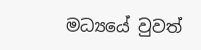මධ්‍යයේ වුවත්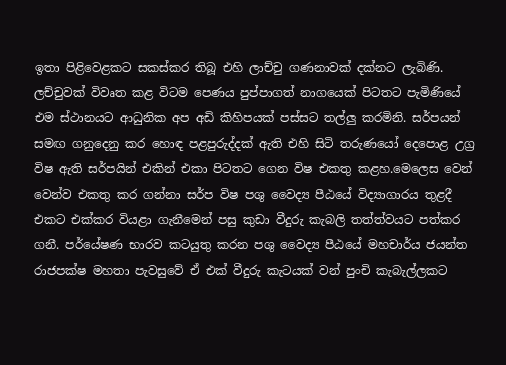ඉතා පිළිවෙළකට සකස්කර තිබූ එහි ලාච්චු ගණනාවක් දක්නට ලැබිණි. ලච්චුවක් විවෘත කළ විටම පෙණය පුප්පාගත් නාගයෙක් පිටතට පැමිණියේ එම ස්ථානයට ආධුනික අප අඩි කිහිපයක් පස්සට තල්ලු කරමිනි. සර්පයන් සමඟ ගනුදෙනු කර හොඳ පළපුරුද්දක් ඇති එහි සිටි තරුණයෝ දෙපොළ උග්‍ර විෂ ඇති සර්පයින් එකින් එකා පිටතට ගෙන විෂ එකතු කළහ.මෙලෙස වෙන් වෙන්ව එකතු කර ගන්නා සර්ප විෂ පශු වෛද්‍ය පීඨයේ විද්‍යාගාරය තුළදී එකට එක්කර වියළා ගැනීමෙන් පසු කුඩා වීදුරු කැබලි තත්ත්වයට පත්කර ගනී. පර්යේෂණ භාරව කටයුතු කරන පශු වෛද්‍ය පීඨයේ මහචාර්ය ජයන්ත රාජපක්ෂ මහතා පැවසුවේ ඒ එක් වීදුරු කැටයක් වන් පුංචි කැබැල්ලකට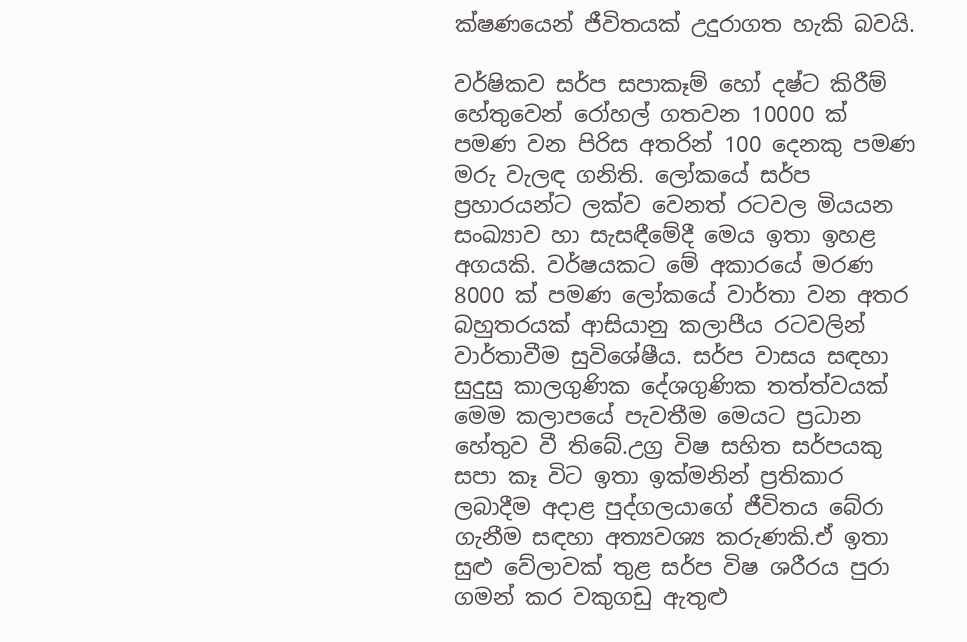ක්ෂණයෙන් ජීවිතයක් උදුරාගත හැකි බවයි.

වර්ෂිකව සර්ප සපාකෑම් හෝ දෂ්ට කිරීම් හේතුවෙන් රෝහල් ගතවන 10000 ක් පමණ වන පිරිස අතරින් 100 දෙනකු පමණ මරු වැලඳ ගනිති. ලෝකයේ සර්ප ප්‍රහාරයන්ට ලක්ව වෙනත් රටවල මියයන සංඛ්‍යාව හා සැසඳීමේදී මෙය ඉතා ඉහළ අගයකි. වර්ෂයකට මේ අකාරයේ මරණ 8000 ක් පමණ ලෝකයේ වාර්තා වන අතර බහුතරයක් ආසියානු කලාපීය රටවලින් වාර්තාවීම සුවිශේෂීය. සර්ප වාසය සඳහා සුදුසු කාලගුණික දේශගුණික තත්ත්වයක් මෙම කලාපයේ පැවතීම මෙයට ප්‍රධාන හේතුව වී තිබේ.උග්‍ර විෂ සහිත සර්පයකු සපා කෑ විට ඉතා ඉක්මනින් ප්‍රතිකාර ලබාදීම අදාළ පුද්ගලයාගේ ජීවිතය බේරා ගැනීම සඳහා අත්‍යවශ්‍ය කරුණකි.ඒ ඉතා සුළු වේලාවක් තුළ සර්ප විෂ ශරීරය පුරා ගමන් කර වකුගඩු ඇතුළු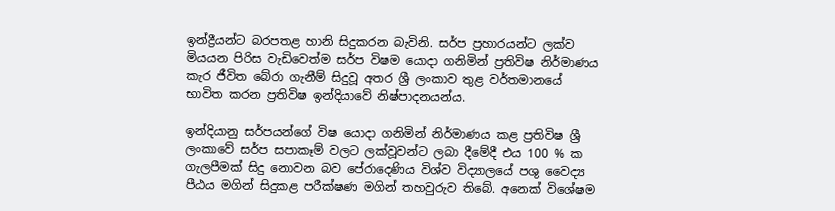ඉන්ද්‍රීයන්ට බරපතළ හානි සිදුකරන බැවිනි. සර්ප ප්‍රහාරයන්ට ලක්ව මියයන පිරිස වැඩිවෙත්ම සර්ප විෂම යොදා ගනිමින් ප්‍රතිවිෂ නිර්මාණය කැර ජීවිත බේරා ගැනීම් සිදුවූ අතර ශ්‍රී ලංකාව තුළ වර්තමානයේ භාවිත කරන ප්‍රතිවිෂ ඉන්දියාවේ නිෂ්පාදනයන්ය.

ඉන්දියානු සර්පයන්ගේ විෂ යොදා ගනිමින් නිර්මාණය කළ ප්‍රතිවිෂ ශ්‍රී ලංකාවේ සර්ප සපාකෑම් වලට ලක්වූවන්ට ලබා දීමේදී එය 100 % ක ගැලපීමක් සිදු නොවන බව පේරාදෙණිය විශ්ව විද්‍යාලයේ පශු වෛද්‍ය පීඨය මගින් සිදුකළ පරීක්ෂණ මගින් තහවුරුව තිබේ. අනෙක් විශේෂම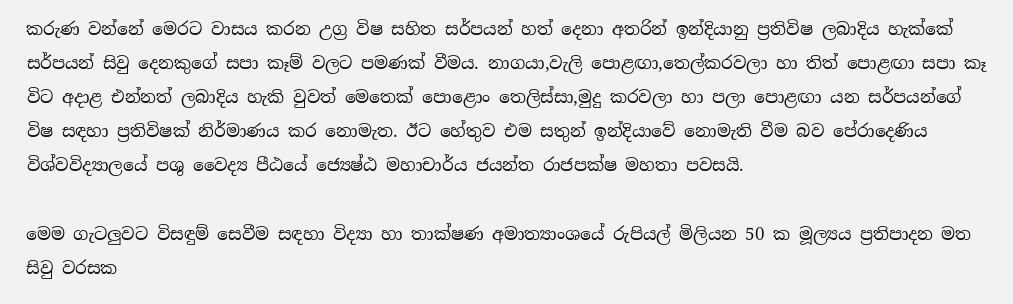කරුණ වන්නේ මෙරට වාසය කරන උග්‍ර විෂ සහිත සර්පයන් හත් දෙනා අතරින් ඉන්දියානු ප්‍රතිවිෂ ලබාදිය හැක්කේ සර්පයන් සිවු දෙනකුගේ සපා කෑම් වලට පමණක් වීමය. නාගයා,වැලි ‍පොළඟා,තෙල්කරවලා හා තිත් පොළඟා සපා කෑ විට අදාළ එන්නත් ලබාදිය හැකි වුවත් මෙතෙක් පොළොං තෙලිස්සා,මුදු කරවලා හා පලා පොළඟා යන සර්පයන්ගේ විෂ සඳහා ප්‍රතිවිෂක් නිර්මාණය කර නොමැත. ඊට හේතුව එම සතුන් ඉන්දියාවේ නොමැති වීම බව පේරාදෙණිය විශ්වවිද්‍යාලයේ පශු වෛද්‍ය පීඨයේ ජ්‍යෙෂ්ඨ මහාචාර්ය ජයන්ත රාජපක්ෂ මහතා පවසයි.

මෙම ගැටලුවට විසඳුම් සෙවීම සඳහා විද්‍යා හා තාක්ෂණ අමාත්‍යාංශයේ රුපියල් මිලියන 50 ක මූල්‍යය ප්‍රතිපාදන මත සිවු වරසක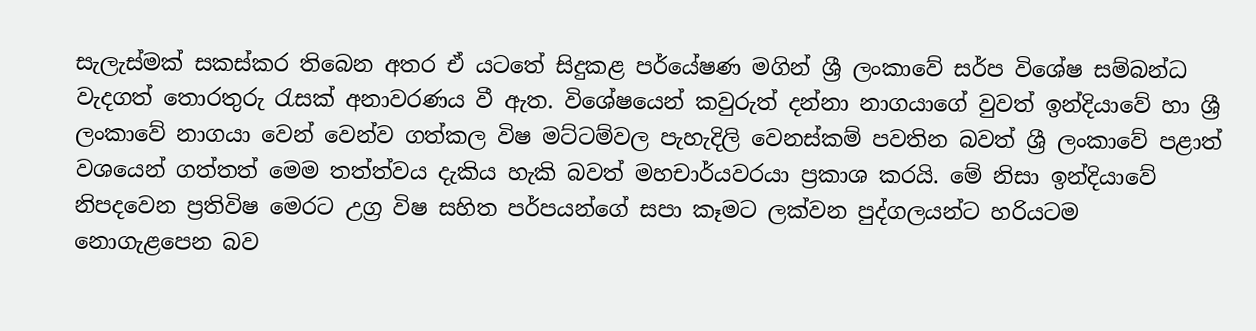සැලැස්මක් සකස්කර තිබෙන අතර ඒ යටතේ සිදුකළ පර්යේෂණ මගින් ශ්‍රී ලංකාවේ සර්ප විශේෂ සම්බන්ධ වැදගත් තොරතුරු රැසක් අනාවරණය වී ඇත. විශේෂයෙන් කවුරුත් දන්නා නාගයාගේ වුවත් ඉන්දියාවේ හා ශ්‍රී ලංකාවේ නාගයා වෙන් වෙන්ව ගත්කල විෂ මට්ටම්වල පැහැදිලි වෙනස්කම් පවතින බවත් ශ්‍රී ලංකාවේ පළාත් වශයෙන් ගත්තත් මෙම තත්ත්වය දැකිය හැකි බවත් මහචාර්යවරයා ප්‍රකාශ කරයි. මේ නිසා ඉන්දියාවේ නිපදවෙන ප්‍රතිවිෂ මෙරට උග්‍ර විෂ සහිත පර්පයන්ගේ සපා කෑමට ලක්වන පුද්ගලයන්ට හරියටම නොගැළපෙන බව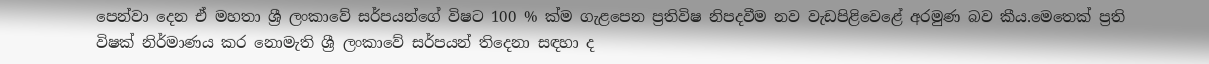පෙන්වා දෙන ඒ මහතා ශ්‍රී ලංකාවේ සර්පයන්ගේ විෂට 100 % ක්ම ගැළපෙන ප්‍රතිවිෂ නිපදවීම නව වැඩපිළිවෙළේ අරමුණ බව කීය.මෙතෙක් ප්‍රති විෂක් නිර්මාණය කර නොමැති ශ්‍රී ලංකාවේ සර්පයන් තිදෙනා සඳහා ද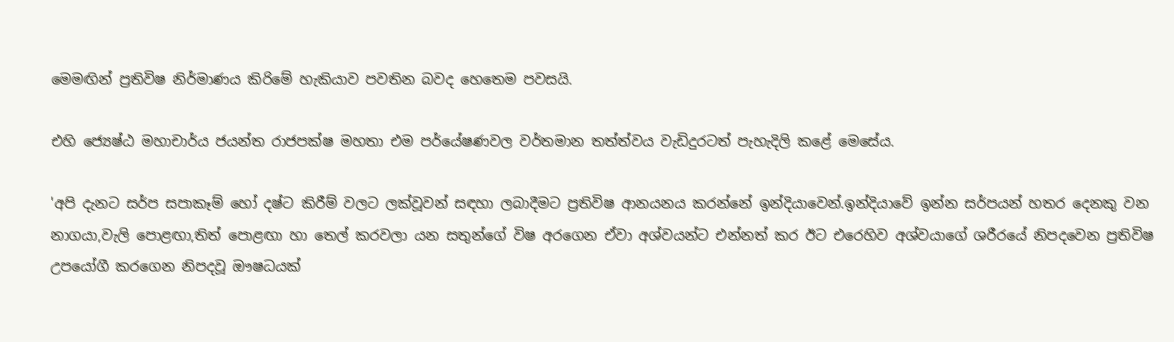මෙමඟින් ප්‍රතිවිෂ නිර්මාණය කිරිමේ හැකියාව පවතින බවද හෙතෙම පවසයි.

එහි ජ්‍යෙෂ්ඨ මහාචාර්ය ජයන්ත රාජපක්ෂ මහතා එම පර්යේෂණවල වර්තමාන තත්ත්වය වැඩිදුරටත් පැහැදිලි කළේ මෙසේය.

'අපි දැනට සර්ප සපාකෑම් හෝ දෂ්ට කිරීම් වලට ලක්වූවන් සඳහා ලබාදීමට ප්‍රතිවිෂ ආනයනය කරන්නේ ඉන්දියාවෙන්.ඉන්දියාවේ ඉන්න සර්පයන් හතර දෙනකු වන නාගයා,වැලි පොළඟා,තිත් පොළඟා හා තෙල් කරවලා යන සතුන්ගේ විෂ අරගෙන ඒවා අශ්වයන්ට එන්නත් කර ඊට එරෙහිව අශ්වයාගේ ශරීරයේ නිපදවෙන ප්‍රතිවිෂ උපයෝගී කරගෙන නිපදවූ ඖෂධයක්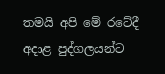තමයි අපි මේ රටේදී අදාළ පුද්ගලයන්ට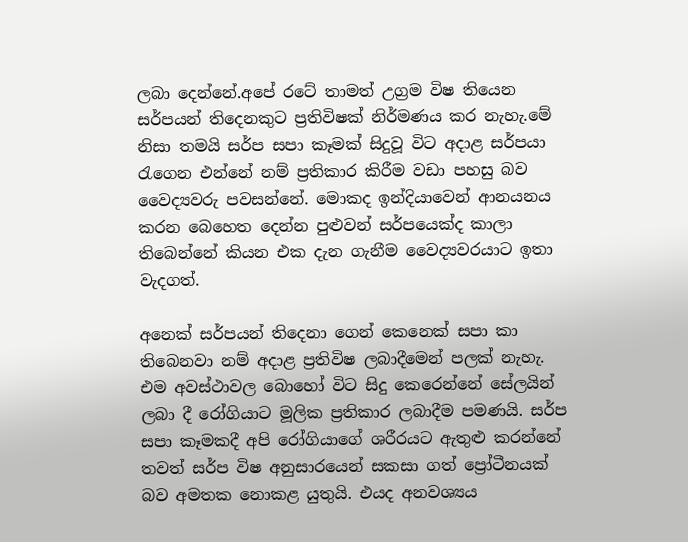ලබා දෙන්නේ.අපේ රටේ තාමත් උග්‍රම විෂ තියෙන සර්පයන් තිදෙනකුට ප්‍රතිවිෂක් නිර්මණය කර නැහැ.මේ නිසා තමයි සර්ප සපා කෑමක් සිදුවූ විට අදාළ සර්පයා රැගෙන එන්නේ නම් ප්‍රතිකාර කිරීම වඩා පහසු බව වෛද්‍යවරු පවසන්නේ. මොකද ඉන්දියාවෙන් ආනයනය කරන බෙහෙත දෙන්න පුළුවන් සර්පයෙක්ද කාලා තිබෙන්නේ කියන එක දැන ගැනීම වෛද්‍යවරයාට ඉතා වැදගත්.

අනෙක් සර්පයන් තිදෙනා ගෙන් කෙනෙක් සපා කා තිබෙනවා නම් අදාළ ප්‍රතිවිෂ ලබාදීමෙන් පලක් නැහැ. එම අවස්ථාවල බොහෝ විට සිදු කෙරෙන්නේ සේලයින් ලබා දී රෝගියාට මූලික ප්‍රතිකාර ලබාදීම පමණයි. සර්ප සපා කෑමකදී අපි රෝගියාගේ ශරීරයට ඇතුළු කරන්නේ තවත් සර්ප විෂ අනුසාරයෙන් සකසා ගත් ප්‍රෝටීනයක් බව අමතක නොකළ යුතුයි. එයද අනවශ්‍යය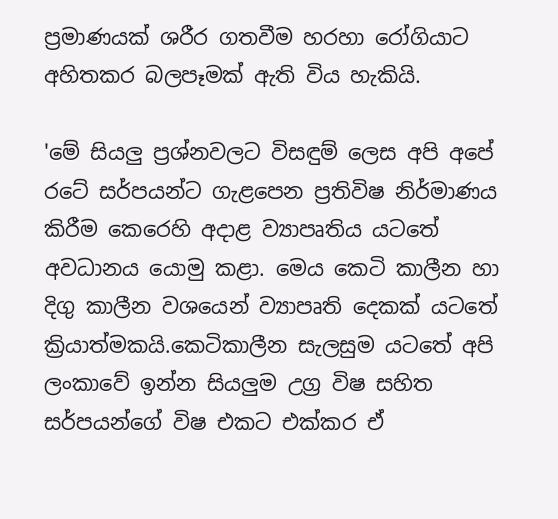ප්‍රමාණයක් ශරීර ගතවීම හරහා රෝගියාට අහිතකර බලපෑමක් ඇති විය හැකියි.

'මේ සියලු ප්‍රශ්නවලට විසඳුම් ලෙස අපි අපේ රටේ සර්පයන්ට ගැළපෙන ප්‍රතිවිෂ නිර්මාණය කිරීම කෙරෙහි අදාළ ව්‍යාපෘතිය යටතේ අවධානය යොමු කළා. මෙය කෙටි කාලීන හා දිගු කාලීන වශයෙන් ව්‍යාපෘති දෙකක් යටතේ ක්‍රියාත්මකයි.කෙටිකාලීන සැලසුම යටතේ අපි ලංකාවේ ඉන්න සියලුම උග්‍ර විෂ සහිත සර්පයන්ගේ විෂ එකට එක්කර ඒ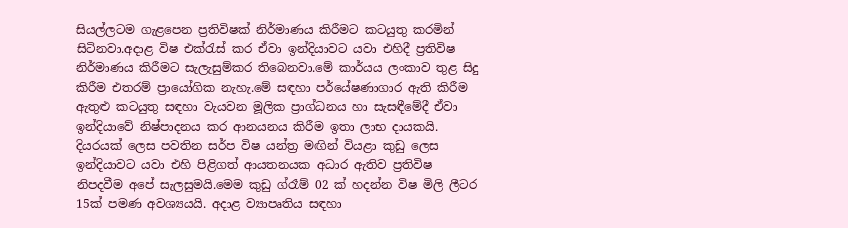සියල්ලටම ගැළපෙන ප්‍රතිවිෂක් නිර්මාණය කිරීමට කටයුතු කරමින් සිටිනවා.අදාළ විෂ එක්රැස් කර ඒවා ඉන්දියාවට යවා එහිදී ප්‍රතිවිෂ නිර්මාණය කිරීමට සැලැසුම්කර තිබෙනවා.මේ කාර්යය ලංකාව තුළ සිදු කිරීම එතරම් ප්‍රායෝගික නැහැ.මේ සඳහා පර්යේෂණාගාර ඇති කිරීම ඇතුළු කටයුතු සඳහා වැයවන මූලික ප්‍රාග්ධනය හා සැසඳීමේදී ඒවා ඉන්දියාවේ නිෂ්පාදනය කර ආනයනය කිරීම ඉතා ලාභ දායකයි. දියරයක් ලෙස පවතින සර්ප විෂ යන්ත්‍ර මඟින් වියළා කුඩු ලෙස ඉන්දියාවට යවා එහි පිළිගත් ආයතනයක අධාර ඇතිව ප්‍රතිවිෂ නිපදවීම අපේ සැලසුමයි.මෙම කුඩු ග්රෑම් 02 ක් හදන්න විෂ මිලි ලීටර 15ක් පමණ අවශ්‍යයයි. අදාළ ව්‍යාපෘතිය සඳහා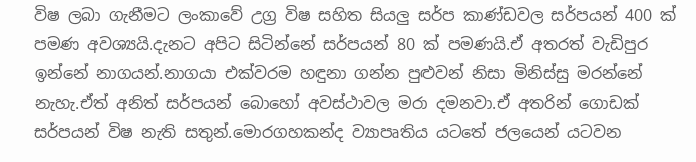විෂ ලබා ගැනීමට ලංකාවේ උග්‍ර විෂ සහිත සියලු සර්ප කාණ්ඩවල සර්පයන් 400 ක් පමණ අවශ්‍යයි.දැනට අපිට සිටින්නේ සර්පයන් 80 ක් පමණයි.ඒ අතරත් වැඩිපුර ඉන්නේ නාගයන්.නාගයා එක්වරම හඳුනා ගන්න පුළුවන් නිසා මිනිස්සු මරන්නේ නැහැ.ඒත් අනිත් සර්පයන් ‍බොහෝ අවස්ථාවල මරා දමනවා.ඒ අතරින් ගොඩක් සර්පයන් විෂ නැති සතුන්.මොරගහකන්ද ව්‍යාපෘතිය යටතේ ජලයෙන් යටවන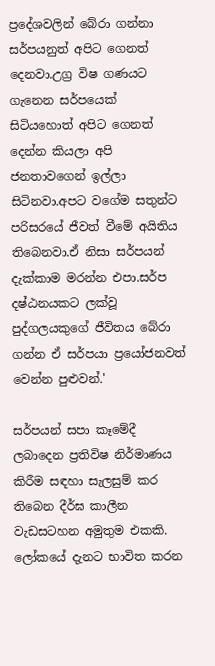ප්‍රදේශවලින් බේරා ගන්නා සර්පයනුත් අපිට ගෙනත් දෙනවා.උග්‍ර විෂ ගණයට ගැනෙන සර්පයෙක් සිටියහොත් අපිට ගෙනත් දෙන්න කියලා අපි ජනතාවගෙන් ඉල්ලා සිටිනවා.අපට වගේම සතුන්ට පරිසරයේ ජීවත් වීමේ අයිතිය තිබෙනවා.ඒ නිසා සර්පයන් දැක්කාම මරන්න එපා.සර්ප දෂ්ඨනයකට ලක්වූ පුද්ගලයකුගේ ජීවිතය බේරා ගන්න ඒ සර්පයා ප්‍රයෝජනවත් වෙන්න පුළුවන්.'

සර්පයන් සපා කෑමේදී ලබාදෙන ප්‍රතිවිෂ නිර්මාණය කිරීම සඳහා සැලසුම් කර තිබෙන දීර්ඝ කාලීන වැඩසටහන අමුතුම එකකි. ලෝකයේ දැනට භාවිත කරන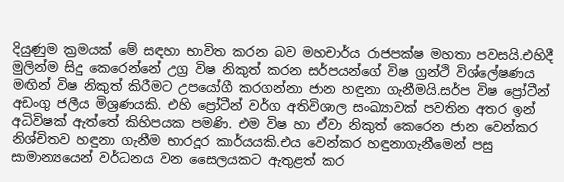දියුණුම ක්‍රමයක් මේ සඳහා භාවිත කරන බව මහචාර්ය රාජපක්ෂ මහතා පවසයි.එහිදී මුලින්ම සිදු කෙරෙන්නේ උග්‍ර විෂ නිකුත් කරන සර්පයන්ගේ විෂ ග්‍රන්ථි විශ්ලේෂණය මඟින් විෂ නිකුත් කිරීමට උපයෝගී කරගන්නා ජාන හඳුනා ගැනීමයි.සර්ප විෂ ප්‍රෝටීන් අඩංගු ජලීය මිශ්‍රණයකි. එහි ප්‍රෝටීන් වර්ග අතිවිශාල සංඛ්‍යාවක් පවතින අතර ඉන් අධිවිෂක් ඇත්තේ කිහිපයක පමණි. එම විෂ හා ඒවා නිකුත් කෙරෙන ජාන වෙන්කර නිශ්චිතව හඳුනා ගැනීම භාරදූර කාර්යයකි.එය වෙන්කර හඳුනාගැනීමෙන් පසු සාමාන්‍යයෙන් වර්ධනය වන සෛලයකට ඇතුළත් කර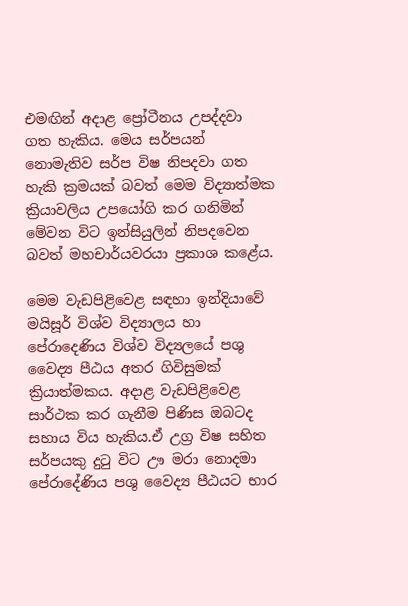එමඟින් අදාළ ප්‍රෝටීනය උපද්දවා ගත හැකිය. මෙය සර්පයන් නොමැතිව සර්ප විෂ නිපදවා ගත හැකි ක්‍රමයක් බවත් මෙම විද්‍යාත්මක ක්‍රියාවලිය උපයෝගි කර ගනිමින් මේවන විට ඉන්සියුලින් නිපදවෙන බවත් මහචාර්යවරයා ප්‍රකාශ කළේය.

මෙම වැඩපිළිවෙළ සඳහා ඉන්දියාවේ මයිසූර් විශ්ව විද්‍යාලය හා පේරාදෙණිය විශ්ව විද්‍යලයේ පශු වෛද්‍ය පීඨය අතර ගිවිසුමක් ක්‍රියාත්මකය. අදාළ වැඩපිළිවෙළ සාර්ථක කර ගැනීම පිණිස ඔබටද සහාය විය හැකිය.ඒ උග්‍ර විෂ සහිත සර්පයකු දුටු විට ඌ මරා නොදමා පේරාදේණිය පශු වෛද්‍ය පීඨයට භාර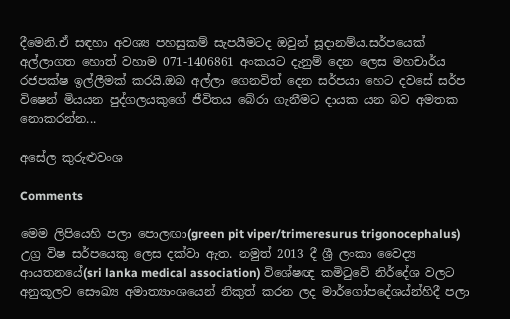දීමෙනි.ඒ සඳහා අවශ්‍ය පහසුකම් සැපයීමටද ඔවුන් සූදානම්ය.සර්පයෙක් අල්ලාගත හොත් වහාම 071-1406861 අංකයට දැනුම් දෙන ලෙස මහචාර්ය රජපක්ෂ ඉල්ලීමක් කරයි.ඔබ අල්ලා ‍ගෙනවිත් දෙන සර්පයා හෙට දවසේ සර්ප විෂෙන් මියයන පුද්ගලයකුගේ ජීවිතය බේරා ගැනීමට දායක යන බව අමතක නොකරන්න...

අසේල කුරුළුවංශ

Comments

මෙම ලිපියෙහි පලා පොලඟා(green pit viper/trimeresurus trigonocephalus) උග්‍ර විෂ සර්පයෙකු ලෙස දක්වා ඇත. නමුත් 2013 දී ශ්‍රී ලංකා වෛද්‍ය ආයතනයේ(sri lanka medical association) විශේෂඥ කමිටුවේ නිර්දේශ වලට අනුකූලව සෞඛ්‍ය අමාත්‍යාංශයෙන් නිකුත් කරන ලද මාර්ගෝපදේශය්න්හිදී පලා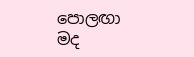පොලඟා මද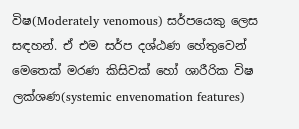විෂ(Moderately venomous) සර්පයෙකු ලෙස සඳහන්. ඒ එම සර්ප දශ්ඨණ හේතුවෙන් මෙතෙක් මරණ කිසිවක් හෝ ශාරීරික විෂ ලක්ශණ(systemic envenomation features)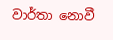වාර්තා නොවී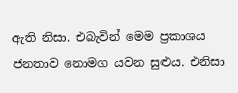ඇති නිසා. එබැවින් මෙම ප්‍රකාශය ජනතාව නොමග යවන සුළුය. එනිසා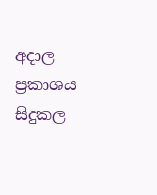අදාල ප්‍රකාශය සිදුකල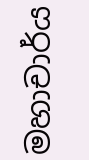මහාචාර්ය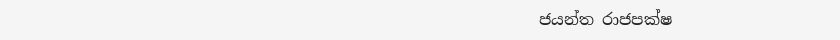ජයන්ත රාජපක්ෂ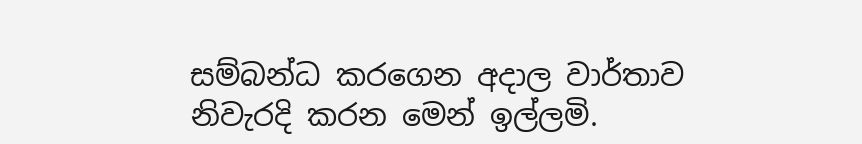සම්බන්ධ කරගෙන අදාල වාර්තාව නිවැරදි කරන මෙන් ඉල්ලමි.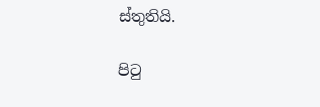ස්තුතියි.

පිටු